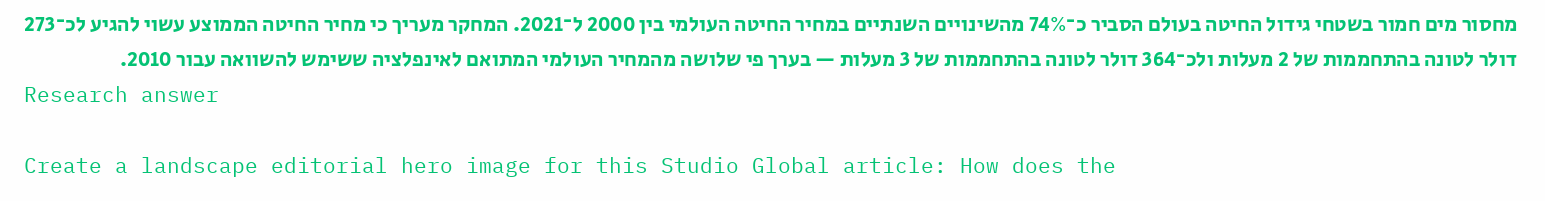מחסור מים חמור בשטחי גידול החיטה בעולם הסביר כ־74% מהשינויים השנתיים במחיר החיטה העולמי בין 2000 ל־2021. המחקר מעריך כי מחיר החיטה הממוצע עשוי להגיע לכ־273 דולר לטונה בהתחממות של 2 מעלות ולכ־364 דולר לטונה בהתחממות של 3 מעלות — בערך פי שלושה מהמחיר העולמי המתואם לאינפלציה ששימש להשוואה עבור 2010.
Research answer

Create a landscape editorial hero image for this Studio Global article: How does the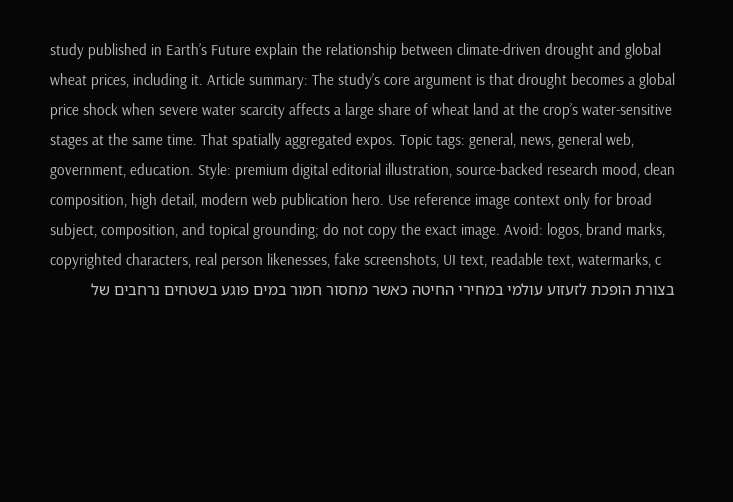study published in Earth’s Future explain the relationship between climate-driven drought and global wheat prices, including it. Article summary: The study’s core argument is that drought becomes a global price shock when severe water scarcity affects a large share of wheat land at the crop’s water-sensitive stages at the same time. That spatially aggregated expos. Topic tags: general, news, general web, government, education. Style: premium digital editorial illustration, source-backed research mood, clean composition, high detail, modern web publication hero. Use reference image context only for broad subject, composition, and topical grounding; do not copy the exact image. Avoid: logos, brand marks, copyrighted characters, real person likenesses, fake screenshots, UI text, readable text, watermarks, c
בצורת הופכת לזעזוע עולמי במחירי החיטה כאשר מחסור חמור במים פוגע בשטחים נרחבים של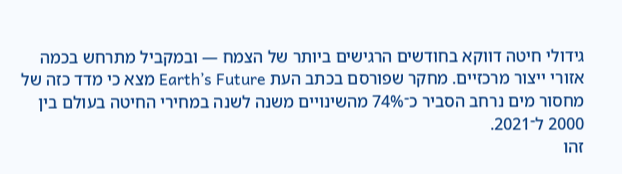גידולי חיטה דווקא בחודשים הרגישים ביותר של הצמח — ובמקביל מתרחש בכמה אזורי ייצור מרכזיים. מחקר שפורסם בכתב העת Earth’s Future מצא כי מדד כזה של מחסור מים נרחב הסביר כ־74% מהשינויים משנה לשנה במחירי החיטה בעולם בין 2000 ל־2021.
זהו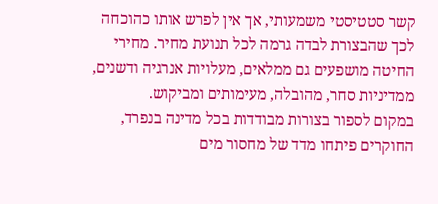קשר סטטיסטי משמעותי, אך אין לפרש אותו כהוכחה לכך שהבצורת לבדה גרמה לכל תנועת מחיר. מחירי החיטה מושפעים גם ממלאים, מעלויות אנרגיה ודשנים, ממדיניות סחר, מהובלה, מעימותים ומביקוש.
במקום לספור בצורות מבודדות בכל מדינה בנפרד, החוקרים פיתחו מדד של מחסור מים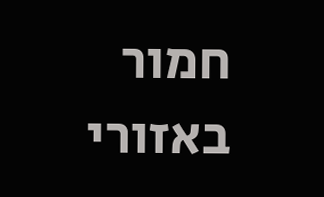חמור באזורי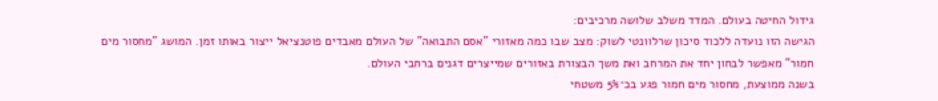גידול החיטה בעולם. המדד משלב שלושה מרכיבים:
הגישה הזו נועדה ללכוד סיכון שרלוונטי לשוק: מצב שבו כמה מאזורי "אסם התבואה" של העולם מאבדים פוטנציאל ייצור באותו זמן. המושג "מחסור מים חמור" מאפשר לבחון יחד את המרחב ואת משך הבצורת באזורים שמייצרים דגנים ברחבי העולם.
בשנה ממוצעת, מחסור מים חמור פגע בכ־5% משטחי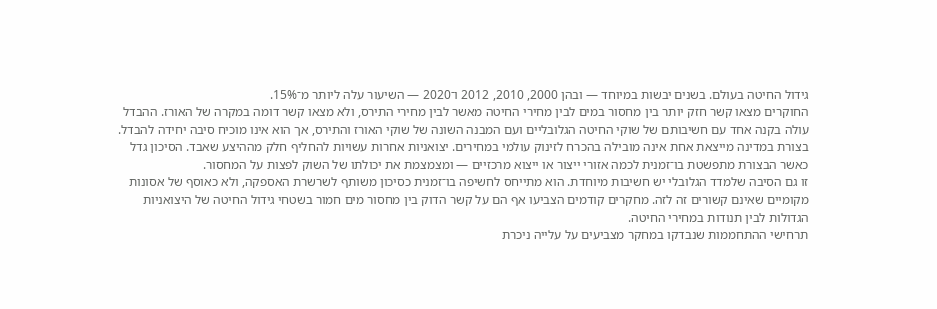גידול החיטה בעולם. בשנים יבשות במיוחד — ובהן 2000, 2010, 2012 ו־2020 — השיעור עלה ליותר מ־15%.
החוקרים מצאו קשר חזק יותר בין מחסור במים לבין מחירי החיטה מאשר לבין מחירי התירס, ולא מצאו קשר דומה במקרה של האורז. ההבדל עולה בקנה אחד עם חשיבותם של שוקי החיטה הגלובליים ועם המבנה השונה של שוקי האורז והתירס, אך הוא אינו מוכיח סיבה יחידה להבדל.
בצורת במדינה מייצאת אחת אינה מובילה בהכרח לזינוק עולמי במחירים. יצואניות אחרות עשויות להחליף חלק מההיצע שאבד. הסיכון גדל כאשר הבצורת מתפשטת בו־זמנית לכמה אזורי ייצור או ייצוא מרכזיים — ומצמצמת את יכולתו של השוק לפצות על המחסור.
זו גם הסיבה שלמדד הגלובלי יש חשיבות מיוחדת. הוא מתייחס לחשיפה בו־זמנית כסיכון משותף לשרשרת האספקה, ולא כאוסף של אסונות מקומיים שאינם קשורים זה לזה. מחקרים קודמים הצביעו אף הם על קשר הדוק בין מחסור מים חמור בשטחי גידול החיטה של היצואניות הגדולות לבין תנודות במחירי החיטה.
תרחישי ההתחממות שנבדקו במחקר מצביעים על עלייה ניכרת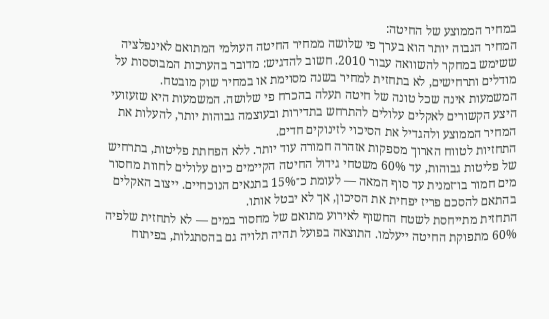במחיר הממוצע של החיטה:
המחיר הגבוה יותר הוא בערך פי שלושה ממחיר החיטה העולמי המתואם לאינפלציה ששימש במחקר להשוואה עבור 2010. חשוב להדגיש: מדובר בהערכות המבוססות על מודלים ותרחישים, לא בתחזית למחיר בשנה מסוימת או במחיר שוק מובטח.
המשמעות אינה שכל טונה של חיטה תעלה בהכרח פי שלושה. המשמעות היא שזעזועי היצע הקשורים לאקלים עלולים להתרחש בתדירות ובעוצמה גבוהות יותר, להעלות את המחיר הממוצע ולהגדיל את הסיכוי לזינוקים חדים.
התחזיות לטווח הארוך מספקות אזהרה חמורה עוד יותר. ללא הפחתת פליטות, בתרחיש של פליטות גבוהות, עד 60% משטחי גידול החיטה הקיימים כיום עלולים לחוות מחסור מים חמור בו־זמנית עד סוף המאה — לעומת כ־15% בתנאים הנוכחיים. ייצוב האקלים בהתאם להסכם פריז יפחית את הסיכון, אך לא יבטל אותו.
התחזית מתייחסת לשטח החשוף לאירוע מתואם של מחסור במים — לא לתחזית שלפיה 60% מתפוקת החיטה ייעלמו. התוצאה בפועל תהיה תלויה גם בהסתגלות, בפיתוח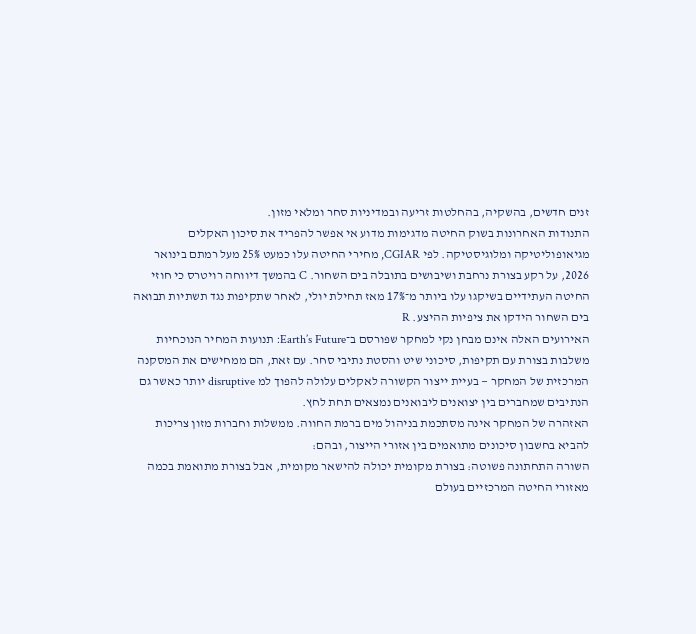זנים חדשים, בהשקיה, בהחלטות זריעה ובמדיניות סחר ומלאי מזון.
התנודות האחרונות בשוק החיטה מדגימות מדוע אי אפשר להפריד את סיכון האקלים מגיאופוליטיקה ומלוגיסטיקה. לפי CGIAR, מחירי החיטה עלו כמעט 25% מעל רמתם בינואר 2026, על רקע בצורת נרחבת ושיבושים בתובלה בים השחור. C בהמשך דיווחה רויטרס כי חוזי החיטה העתידיים בשיקגו עלו ביותר מ־17% מאז תחילת יולי, לאחר שתקיפות נגד תשתיות תבואה בים השחור הידקו את ציפיות ההיצע. R
האירועים האלה אינם מבחן נקי למחקר שפורסם ב־Earth’s Future: תנועות המחיר הנוכחיות משלבות בצורת עם תקיפות, סיכוני שיט והסטת נתיבי סחר. עם זאת, הם ממחישים את המסקנה המרכזית של המחקר — בעיית ייצור הקשורה לאקלים עלולה להפוך למ disruptive יותר כאשר גם הנתיבים שמחברים בין יצואנים ליבואנים נמצאים תחת לחץ.
האזהרה של המחקר אינה מסתכמת בניהול מים ברמת החווה. ממשלות וחברות מזון צריכות להביא בחשבון סיכונים מתואמים בין אזורי הייצור, ובהם:
השורה התחתונה פשוטה: בצורת מקומית יכולה להישאר מקומית, אבל בצורת מתואמת בכמה מאזורי החיטה המרכזיים בעולם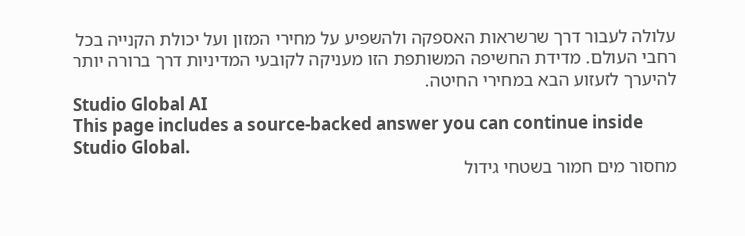עלולה לעבור דרך שרשראות האספקה ולהשפיע על מחירי המזון ועל יכולת הקנייה בכל רחבי העולם. מדידת החשיפה המשותפת הזו מעניקה לקובעי המדיניות דרך ברורה יותר להיערך לזעזוע הבא במחירי החיטה.
Studio Global AI
This page includes a source-backed answer you can continue inside Studio Global.
מחסור מים חמור בשטחי גידול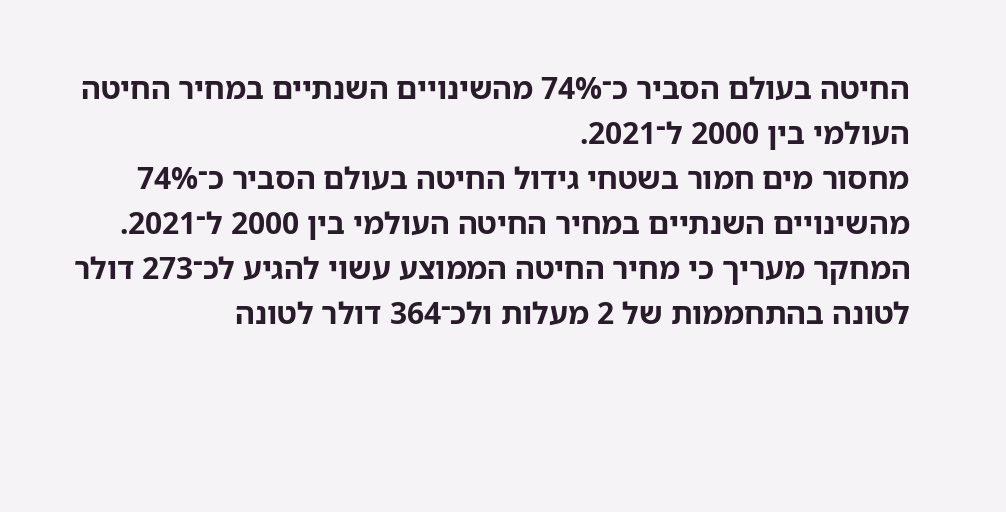החיטה בעולם הסביר כ־74% מהשינויים השנתיים במחיר החיטה העולמי בין 2000 ל־2021.
מחסור מים חמור בשטחי גידול החיטה בעולם הסביר כ־74% מהשינויים השנתיים במחיר החיטה העולמי בין 2000 ל־2021. המחקר מעריך כי מחיר החיטה הממוצע עשוי להגיע לכ־273 דולר לטונה בהתחממות של 2 מעלות ולכ־364 דולר לטונה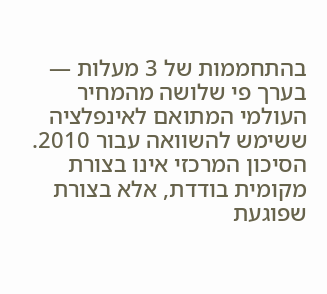בהתחממות של 3 מעלות — בערך פי שלושה מהמחיר העולמי המתואם לאינפלציה ששימש להשוואה עבור 2010.
הסיכון המרכזי אינו בצורת מקומית בודדת, אלא בצורת שפוגעת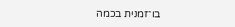בו־זמנית בכמה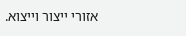אזורי ייצור וייצוא.